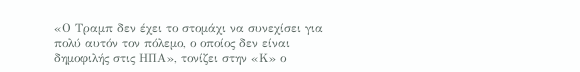«Ο Τραμπ δεν έχει το στομάχι να συνεχίσει για πολύ αυτόν τον πόλεμο, ο οποίος δεν είναι δημοφιλής στις ΗΠΑ», τονίζει στην «Κ» ο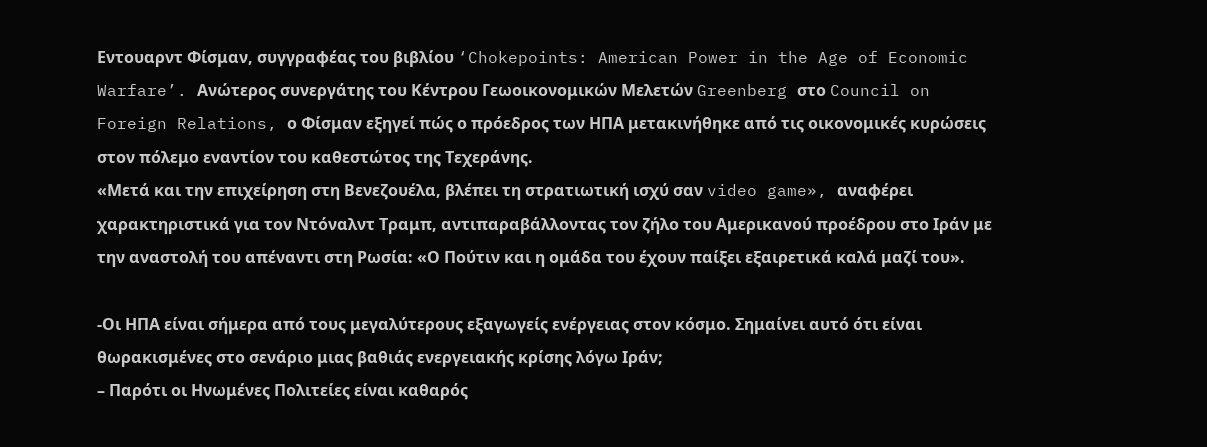Εντουαρντ Φίσμαν, συγγραφέας του βιβλίου ‘Chokepoints: American Power in the Age of Economic Warfare’. Ανώτερος συνεργάτης του Κέντρου Γεωοικονομικών Μελετών Greenberg στο Council on Foreign Relations, ο Φίσμαν εξηγεί πώς ο πρόεδρος των ΗΠΑ μετακινήθηκε από τις οικονομικές κυρώσεις στον πόλεμο εναντίον του καθεστώτος της Τεχεράνης.
«Μετά και την επιχείρηση στη Βενεζουέλα, βλέπει τη στρατιωτική ισχύ σαν video game», αναφέρει χαρακτηριστικά για τον Ντόναλντ Τραμπ, αντιπαραβάλλοντας τον ζήλο του Αμερικανού προέδρου στο Ιράν με την αναστολή του απέναντι στη Ρωσία: «Ο Πούτιν και η ομάδα του έχουν παίξει εξαιρετικά καλά μαζί του».

-Οι ΗΠΑ είναι σήμερα από τους μεγαλύτερους εξαγωγείς ενέργειας στον κόσμο. Σημαίνει αυτό ότι είναι θωρακισμένες στο σενάριο μιας βαθιάς ενεργειακής κρίσης λόγω Ιράν;
– Παρότι οι Ηνωμένες Πολιτείες είναι καθαρός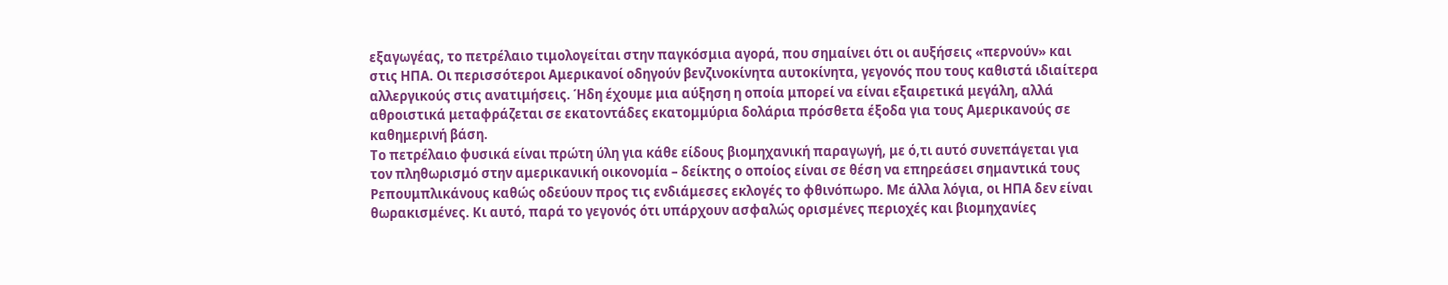εξαγωγέας, το πετρέλαιο τιμολογείται στην παγκόσμια αγορά, που σημαίνει ότι οι αυξήσεις «περνούν» και στις ΗΠΑ. Οι περισσότεροι Αμερικανοί οδηγούν βενζινοκίνητα αυτοκίνητα, γεγονός που τους καθιστά ιδιαίτερα αλλεργικούς στις ανατιμήσεις. Ήδη έχουμε μια αύξηση η οποία μπορεί να είναι εξαιρετικά μεγάλη, αλλά αθροιστικά μεταφράζεται σε εκατοντάδες εκατομμύρια δολάρια πρόσθετα έξοδα για τους Αμερικανούς σε καθημερινή βάση.
Το πετρέλαιο φυσικά είναι πρώτη ύλη για κάθε είδους βιομηχανική παραγωγή, με ό,τι αυτό συνεπάγεται για τον πληθωρισμό στην αμερικανική οικονομία – δείκτης ο οποίος είναι σε θέση να επηρεάσει σημαντικά τους Ρεπουμπλικάνους καθώς οδεύουν προς τις ενδιάμεσες εκλογές το φθινόπωρο. Με άλλα λόγια, οι ΗΠΑ δεν είναι θωρακισμένες. Κι αυτό, παρά το γεγονός ότι υπάρχουν ασφαλώς ορισμένες περιοχές και βιομηχανίες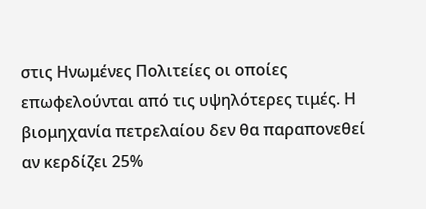στις Ηνωμένες Πολιτείες οι οποίες επωφελούνται από τις υψηλότερες τιμές. Η βιομηχανία πετρελαίου δεν θα παραπονεθεί αν κερδίζει 25%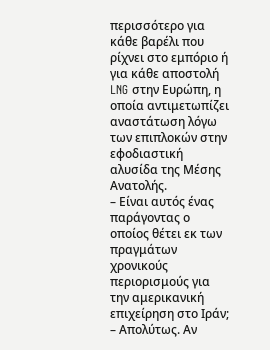περισσότερο για κάθε βαρέλι που ρίχνει στο εμπόριο ή για κάθε αποστολή LNG στην Ευρώπη, η οποία αντιμετωπίζει αναστάτωση λόγω των επιπλοκών στην εφοδιαστική αλυσίδα της Μέσης Ανατολής.
– Είναι αυτός ένας παράγοντας ο οποίος θέτει εκ των πραγμάτων χρονικούς περιορισμούς για την αμερικανική επιχείρηση στο Ιράν;
– Απολύτως. Αν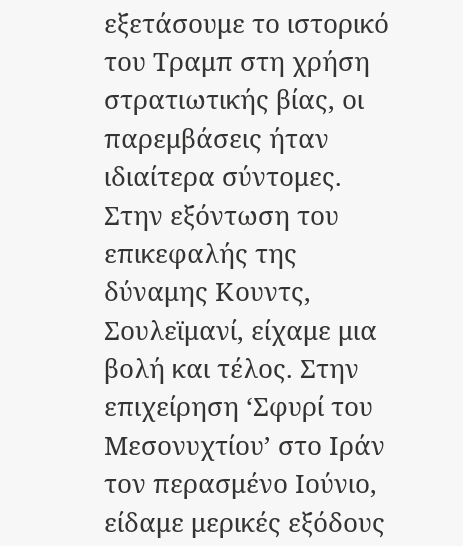εξετάσουμε το ιστορικό του Τραμπ στη χρήση στρατιωτικής βίας, οι παρεμβάσεις ήταν ιδιαίτερα σύντομες. Στην εξόντωση του επικεφαλής της δύναμης Κουντς, Σουλεϊμανί, είχαμε μια βολή και τέλος. Στην επιχείρηση ‘Σφυρί του Μεσονυχτίου’ στο Ιράν τον περασμένο Ιούνιο, είδαμε μερικές εξόδους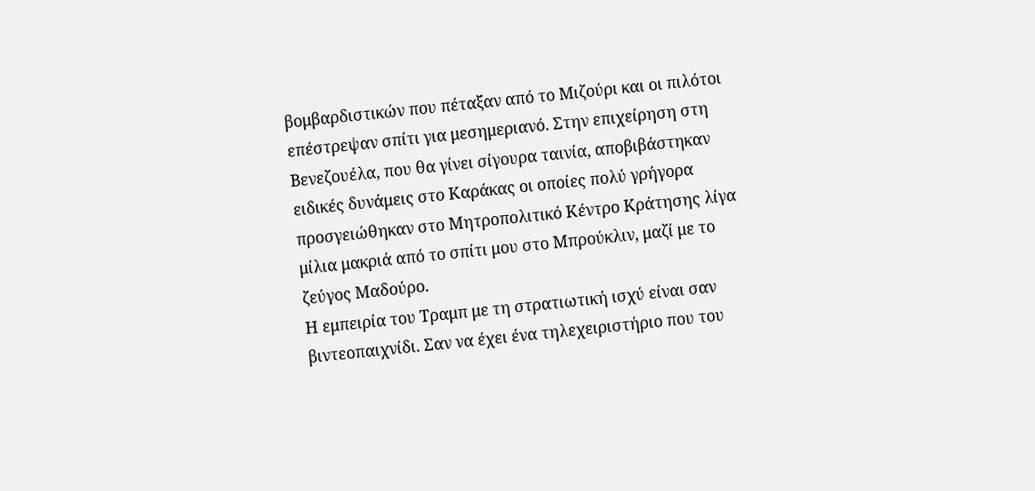βομβαρδιστικών που πέταξαν από το Μιζούρι και οι πιλότοι επέστρεψαν σπίτι για μεσημεριανό. Στην επιχείρηση στη Βενεζουέλα, που θα γίνει σίγουρα ταινία, αποβιβάστηκαν ειδικές δυνάμεις στο Καράκας οι οποίες πολύ γρήγορα προσγειώθηκαν στο Μητροπολιτικό Κέντρο Κράτησης λίγα μίλια μακριά από το σπίτι μου στο Μπρούκλιν, μαζί με το ζεύγος Μαδούρο.
Η εμπειρία του Τραμπ με τη στρατιωτική ισχύ είναι σαν βιντεοπαιχνίδι. Σαν να έχει ένα τηλεχειριστήριο που του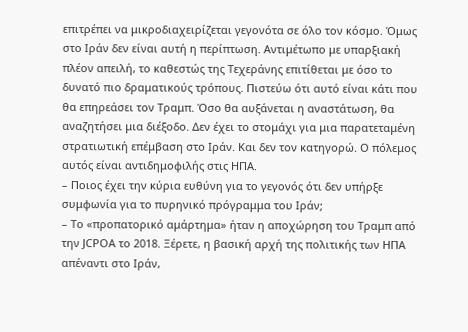επιτρέπει να μικροδιαχειρίζεται γεγονότα σε όλο τον κόσμο. Όμως στο Ιράν δεν είναι αυτή η περίπτωση. Αντιμέτωπο με υπαρξιακή πλέον απειλή, το καθεστώς της Τεχεράνης επιτίθεται με όσο το δυνατό πιο δραματικούς τρόπους. Πιστεύω ότι αυτό είναι κάτι που θα επηρεάσει τον Τραμπ. Όσο θα αυξάνεται η αναστάτωση, θα αναζητήσει μια διέξοδο. Δεν έχει το στομάχι για μια παρατεταμένη στρατιωτική επέμβαση στο Ιράν. Και δεν τον κατηγορώ. Ο πόλεμος αυτός είναι αντιδημοφιλής στις ΗΠΑ.
– Ποιος έχει την κύρια ευθύνη για το γεγονός ότι δεν υπήρξε συμφωνία για το πυρηνικό πρόγραμμα του Ιράν;
– Το «προπατορικό αμάρτημα» ήταν η αποχώρηση του Τραμπ από την JCPOA το 2018. Ξέρετε, η βασική αρχή της πολιτικής των ΗΠΑ απέναντι στο Ιράν,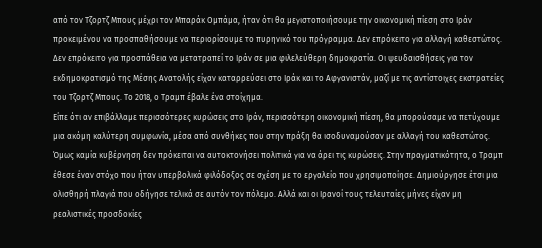από τον Τζορτζ Μπους μέχρι τον Μπαράκ Ομπάμα, ήταν ότι θα μεγιστοποιήσουμε την οικονομική πίεση στο Ιράν προκειμένου να προσπαθήσουμε να περιορίσουμε το πυρηνικό του πρόγραμμα. Δεν επρόκειτο για αλλαγή καθεστώτος. Δεν επρόκειτο για προσπάθεια να μετατραπεί το Ιράν σε μια φιλελεύθερη δημοκρατία. Οι ψευδαισθήσεις για τον εκδημοκρατισμό της Μέσης Ανατολής είχαν καταρρεύσει στο Ιράκ και το Αφγανιστάν, μαζί με τις αντίστοιχες εκστρατείες του Τζορτζ Μπους. Το 2018, ο Τραμπ έβαλε ένα στοίχημα.
Είπε ότι αν επιβάλλαμε περισσότερες κυρώσεις στο Ιράν, περισσότερη οικονομική πίεση, θα μπορούσαμε να πετύχουμε μια ακόμη καλύτερη συμφωνία, μέσα από συνθήκες που στην πράξη θα ισοδυναμούσαν με αλλαγή του καθεστώτος. Όμως καμία κυβέρνηση δεν πρόκειται να αυτοκτονήσει πολιτικά για να άρει τις κυρώσεις. Στην πραγματικότητα, ο Τραμπ έθεσε έναν στόχο που ήταν υπερβολικά φιλόδοξος σε σχέση με το εργαλείο που χρησιμοποίησε. Δημιούργησε έτσι μια ολισθηρή πλαγιά που οδήγησε τελικά σε αυτόν τον πόλεμο. Αλλά και οι Ιρανοί τους τελευταίες μήνες είχαν μη ρεαλιστικές προσδοκίες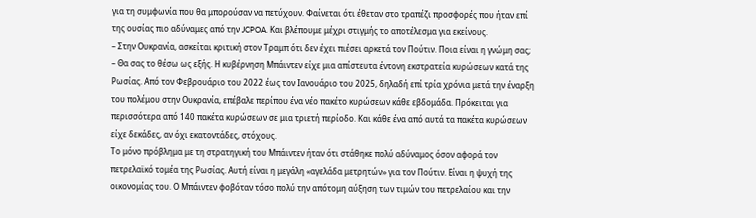για τη συμφωνία που θα μπορούσαν να πετύχουν. Φαίνεται ότι έθεταν στο τραπέζι προσφορές που ήταν επί της ουσίας πιο αδύναμες από την JCPOA. Και βλέπουμε μέχρι στιγμής το αποτέλεσμα για εκείνους.
– Στην Ουκρανία, ασκείται κριτική στον Τραμπ ότι δεν έχει πιέσει αρκετά τον Πούτιν. Ποια είναι η γνώμη σας;
– Θα σας το θέσω ως εξής. Η κυβέρνηση Μπάιντεν είχε μια απίστευτα έντονη εκστρατεία κυρώσεων κατά της Ρωσίας. Από τον Φεβρουάριο του 2022 έως τον Ιανουάριο του 2025, δηλαδή επί τρία χρόνια μετά την έναρξη του πολέμου στην Ουκρανία, επέβαλε περίπου ένα νέο πακέτο κυρώσεων κάθε εβδομάδα. Πρόκειται για περισσότερα από 140 πακέτα κυρώσεων σε μια τριετή περίοδο. Και κάθε ένα από αυτά τα πακέτα κυρώσεων είχε δεκάδες, αν όχι εκατοντάδες, στόχους.
Το μόνο πρόβλημα με τη στρατηγική του Μπάιντεν ήταν ότι στάθηκε πολύ αδύναμος όσον αφορά τον πετρελαϊκό τομέα της Ρωσίας. Αυτή είναι η μεγάλη «αγελάδα μετρητών» για τον Πούτιν. Είναι η ψυχή της οικονομίας του. Ο Μπάιντεν φοβόταν τόσο πολύ την απότομη αύξηση των τιμών του πετρελαίου και την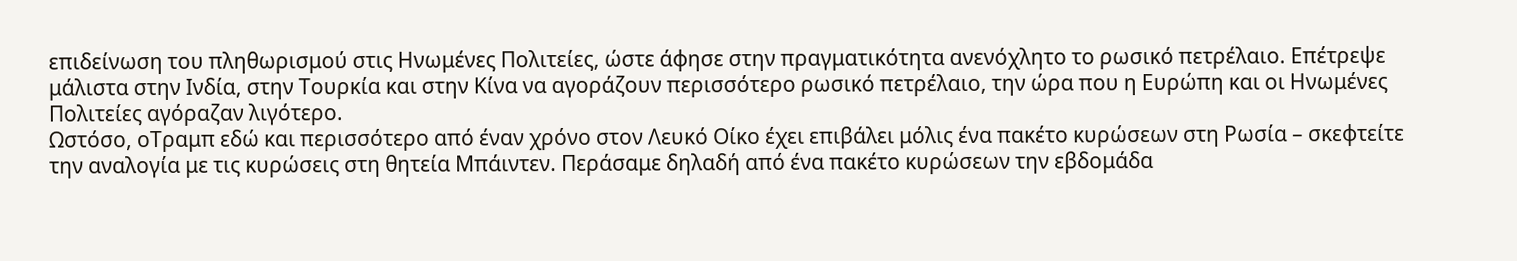επιδείνωση του πληθωρισμού στις Ηνωμένες Πολιτείες, ώστε άφησε στην πραγματικότητα ανενόχλητο το ρωσικό πετρέλαιο. Επέτρεψε μάλιστα στην Ινδία, στην Τουρκία και στην Κίνα να αγοράζουν περισσότερο ρωσικό πετρέλαιο, την ώρα που η Ευρώπη και οι Ηνωμένες Πολιτείες αγόραζαν λιγότερο.
Ωστόσο, οΤραμπ εδώ και περισσότερο από έναν χρόνο στον Λευκό Οίκο έχει επιβάλει μόλις ένα πακέτο κυρώσεων στη Ρωσία – σκεφτείτε την αναλογία με τις κυρώσεις στη θητεία Μπάιντεν. Περάσαμε δηλαδή από ένα πακέτο κυρώσεων την εβδομάδα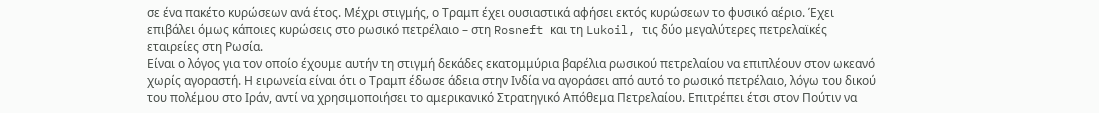σε ένα πακέτο κυρώσεων ανά έτος. Μέχρι στιγμής, ο Τραμπ έχει ουσιαστικά αφήσει εκτός κυρώσεων το φυσικό αέριο. Έχει επιβάλει όμως κάποιες κυρώσεις στο ρωσικό πετρέλαιο – στη Rosneft και τη Lukoil, τις δύο μεγαλύτερες πετρελαϊκές εταιρείες στη Ρωσία.
Είναι ο λόγος για τον οποίο έχουμε αυτήν τη στιγμή δεκάδες εκατομμύρια βαρέλια ρωσικού πετρελαίου να επιπλέουν στον ωκεανό χωρίς αγοραστή. Η ειρωνεία είναι ότι ο Τραμπ έδωσε άδεια στην Ινδία να αγοράσει από αυτό το ρωσικό πετρέλαιο, λόγω του δικού του πολέμου στο Ιράν, αντί να χρησιμοποιήσει το αμερικανικό Στρατηγικό Απόθεμα Πετρελαίου. Επιτρέπει έτσι στον Πούτιν να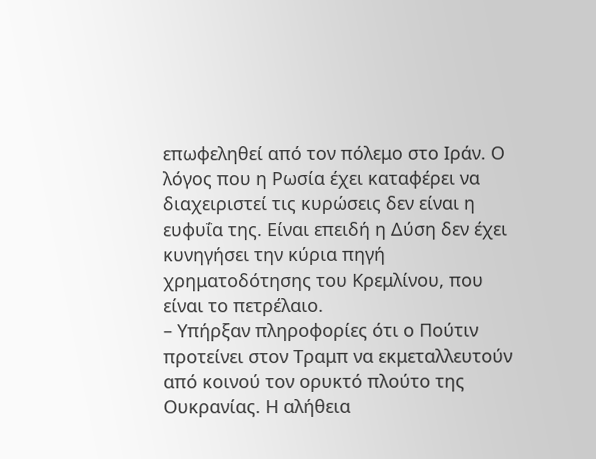επωφεληθεί από τον πόλεμο στο Ιράν. Ο λόγος που η Ρωσία έχει καταφέρει να διαχειριστεί τις κυρώσεις δεν είναι η ευφυΐα της. Είναι επειδή η Δύση δεν έχει κυνηγήσει την κύρια πηγή χρηματοδότησης του Κρεμλίνου, που είναι το πετρέλαιο.
– Υπήρξαν πληροφορίες ότι ο Πούτιν προτείνει στον Τραμπ να εκμεταλλευτούν από κοινού τον ορυκτό πλούτο της Ουκρανίας. Η αλήθεια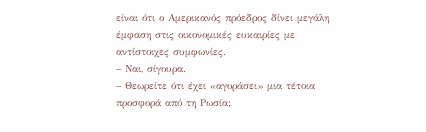είναι ότι ο Αμερικανός πρόεδρος δίνει μεγάλη έμφαση στις οικονομικές ευκαιρίες με αντίστοιχες συμφωνίες.
– Ναι, σίγουρα.
– Θεωρείτε ότι έχει «αγοράσει» μια τέτοια προσφορά από τη Ρωσία;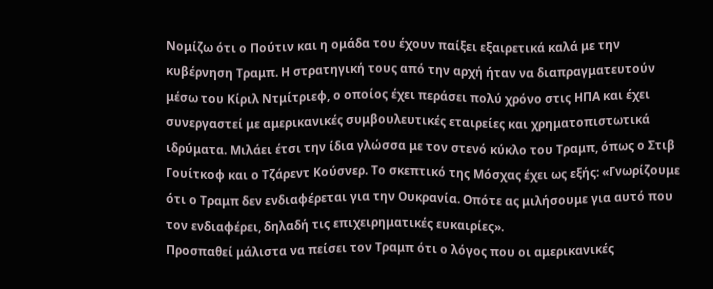Νομίζω ότι ο Πούτιν και η ομάδα του έχουν παίξει εξαιρετικά καλά με την κυβέρνηση Τραμπ. Η στρατηγική τους από την αρχή ήταν να διαπραγματευτούν μέσω του Κίριλ Ντμίτριεφ, ο οποίος έχει περάσει πολύ χρόνο στις ΗΠΑ και έχει συνεργαστεί με αμερικανικές συμβουλευτικές εταιρείες και χρηματοπιστωτικά ιδρύματα. Μιλάει έτσι την ίδια γλώσσα με τον στενό κύκλο του Τραμπ, όπως ο Στιβ Γουίτκοφ και ο Τζάρεντ Κούσνερ. Το σκεπτικό της Μόσχας έχει ως εξής: «Γνωρίζουμε ότι ο Τραμπ δεν ενδιαφέρεται για την Ουκρανία. Οπότε ας μιλήσουμε για αυτό που τον ενδιαφέρει, δηλαδή τις επιχειρηματικές ευκαιρίες».
Προσπαθεί μάλιστα να πείσει τον Τραμπ ότι ο λόγος που οι αμερικανικές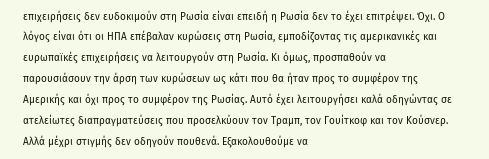επιχειρήσεις δεν ευδοκιμούν στη Ρωσία είναι επειδή η Ρωσία δεν το έχει επιτρέψει. Όχι. Ο λόγος είναι ότι οι ΗΠΑ επέβαλαν κυρώσεις στη Ρωσία, εμποδίζοντας τις αμερικανικές και ευρωπαϊκές επιχειρήσεις να λειτουργούν στη Ρωσία. Κι όμως, προσπαθούν να παρουσιάσουν την άρση των κυρώσεων ως κάτι που θα ήταν προς το συμφέρον της Αμερικής και όχι προς το συμφέρον της Ρωσίας. Αυτό έχει λειτουργήσει καλά οδηγώντας σε ατελείωτες διαπραγματεύσεις που προσελκύουν τον Τραμπ, τον Γουίτκοφ και τον Κούσνερ. Αλλά μέχρι στιγμής δεν οδηγούν πουθενά. Εξακολουθούμε να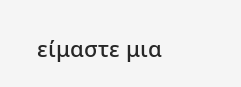είμαστε μια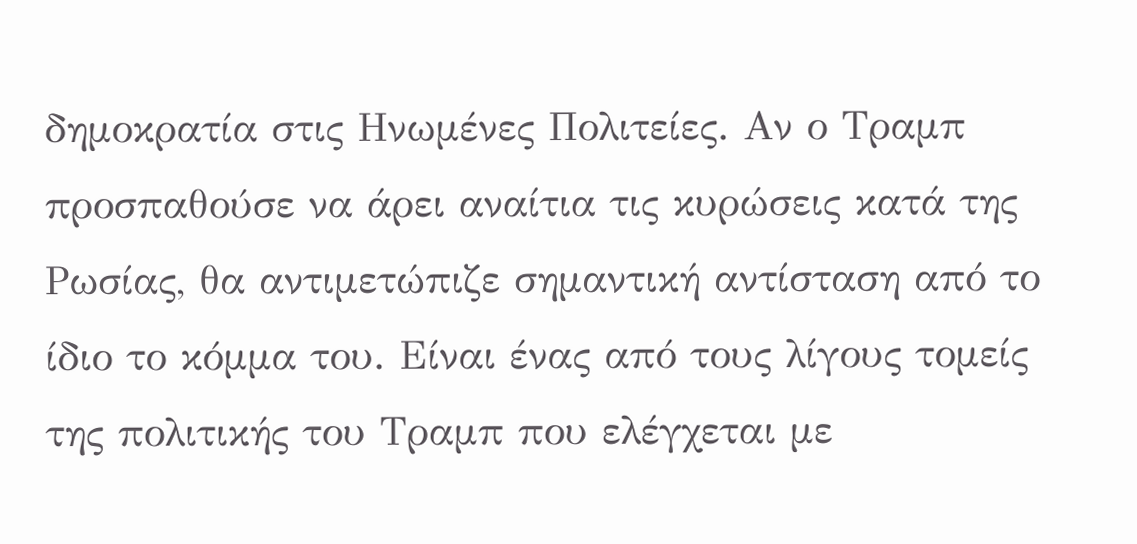δημοκρατία στις Ηνωμένες Πολιτείες. Αν ο Τραμπ προσπαθούσε να άρει αναίτια τις κυρώσεις κατά της Ρωσίας, θα αντιμετώπιζε σημαντική αντίσταση από το ίδιο το κόμμα του. Είναι ένας από τους λίγους τομείς της πολιτικής του Τραμπ που ελέγχεται με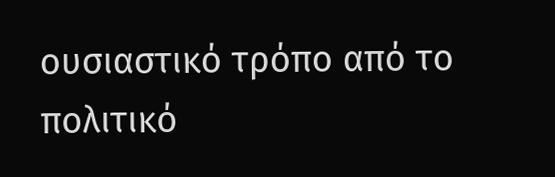ουσιαστικό τρόπο από το πολιτικό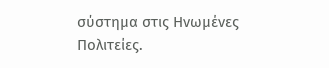σύστημα στις Ηνωμένες Πολιτείες.